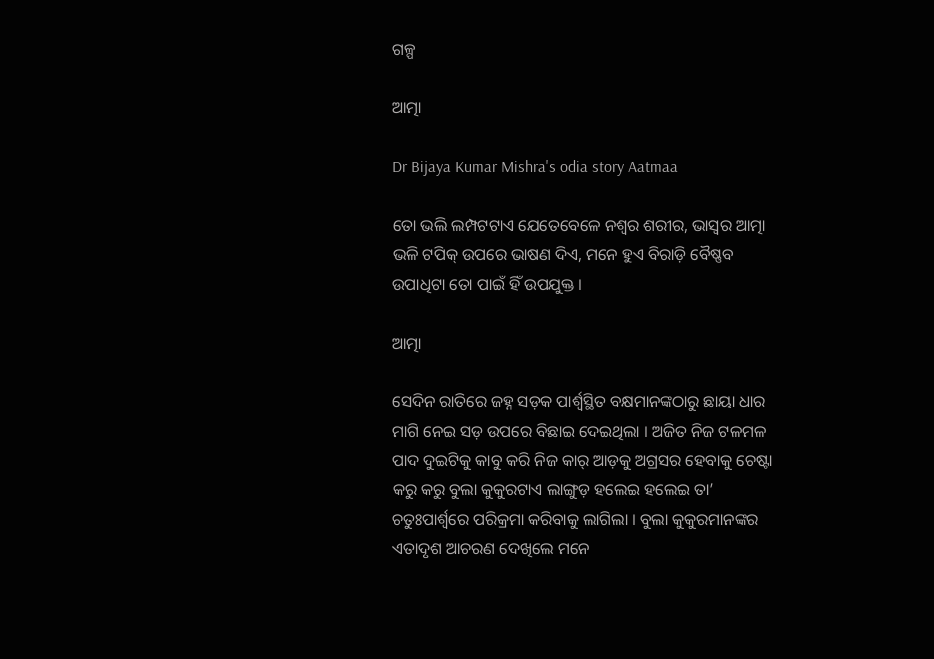ଗଳ୍ପ

ଆତ୍ମା

Dr Bijaya Kumar Mishra's odia story Aatmaa

ତୋ ଭଲି ଲମ୍ପଟଟାଏ ଯେତେବେଳେ ନଶ୍ୱର ଶରୀର, ଭାସ୍ୱର ଆତ୍ମା ଭଳି ଟପିକ୍ ଉପରେ ଭାଷଣ ଦିଏ, ମନେ ହୁଏ ବିରାଡ଼ି ବୈଷ୍ଣବ ଉପାଧିଟା ତୋ ପାଇଁ ହିଁ ଉପଯୁକ୍ତ ।

ଆତ୍ମା

ସେଦିନ ରାତିରେ ଜହ୍ନ ସଡ଼କ ପାର୍ଶ୍ୱସ୍ଥିତ ବକ୍ଷମାନଙ୍କଠାରୁ ଛାୟା ଧାର ମାଗି ନେଇ ସଡ଼ ଉପରେ ବିଛାଇ ଦେଇଥିଲା । ଅଜିତ ନିଜ ଟଳମଳ ପାଦ ଦୁଇଟିକୁ କାବୁ କରି ନିଜ କାର୍ ଆଡ଼କୁ ଅଗ୍ରସର ହେବାକୁ ଚେଷ୍ଟା କରୁ କରୁ ବୁଲା କୁକୁରଟାଏ ଲାଙ୍ଗୁଡ଼ ହଲେଇ ହଲେଇ ତା’ ଚତୁଃପାର୍ଶ୍ୱରେ ପରିକ୍ରମା କରିବାକୁ ଲାଗିଲା । ବୁଲା କୁକୁରମାନଙ୍କର ଏତାଦୃଶ ଆଚରଣ ଦେଖିଲେ ମନେ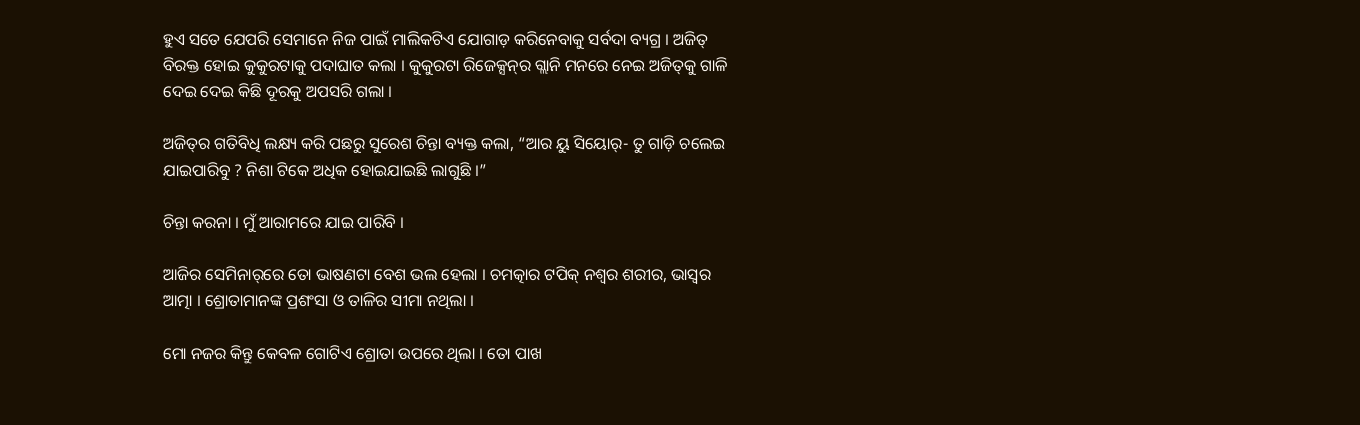ହୁଏ ସତେ ଯେପରି ସେମାନେ ନିଜ ପାଇଁ ମାଲିକଟିଏ ଯୋଗାଡ଼ କରିନେବାକୁ ସର୍ବଦା ବ୍ୟଗ୍ର । ଅଜିତ୍ ବିରକ୍ତ ହୋଇ କୁକୁରଟାକୁ ପଦାଘାତ କଲା । କୁକୁରଟା ରିଜେକ୍ସନ୍‌ର ଗ୍ଲାନି ମନରେ ନେଇ ଅଜିତ୍‌କୁ ଗାଳି ଦେଇ ଦେଇ କିଛି ଦୂରକୁ ଅପସରି ଗଲା ।

ଅଜିତ୍‌ର ଗତିବିଧି ଲକ୍ଷ୍ୟ କରି ପଛରୁ ସୁରେଶ ଚିନ୍ତା ବ୍ୟକ୍ତ କଲା, “ଆର ୟୁ ସିୟୋର୍- ତୁ ଗାଡ଼ି ଚଲେଇ ଯାଇପାରିବୁ ? ନିଶା ଟିକେ ଅଧିକ ହୋଇଯାଇଛି ଲାଗୁଛି ।”

ଚିନ୍ତା କରନା । ମୁଁ ଆରାମରେ ଯାଇ ପାରିବି ।

ଆଜିର ସେମିନାର୍‌ରେ ତୋ ଭାଷଣଟା ବେଶ ଭଲ ହେଲା । ଚମତ୍କାର ଟପିକ୍ ନଶ୍ୱର ଶରୀର, ଭାସ୍ୱର ଆତ୍ମା । ଶ୍ରୋତାମାନଙ୍କ ପ୍ରଶଂସା ଓ ତାଳିର ସୀମା ନଥିଲା ।

ମୋ ନଜର କିନ୍ତୁ କେବଳ ଗୋଟିଏ ଶ୍ରୋତା ଉପରେ ଥିଲା । ତୋ ପାଖ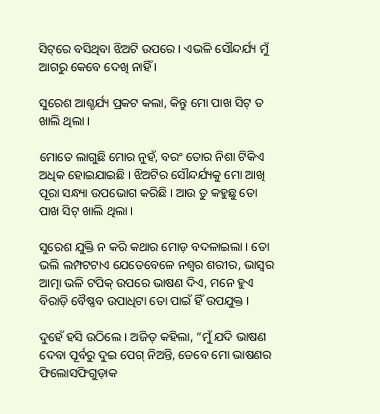ସିଟ୍‌ରେ ବସିଥିବା ଝିଅଟି ଉପରେ । ଏଭଳି ସୌନ୍ଦର୍ଯ୍ୟ ମୁଁ ଆଗରୁ କେବେ ଦେଖି ନାହିଁ ।

ସୁରେଶ ଆଶ୍ଚର୍ଯ୍ୟ ପ୍ରକଟ କଲା, କିନ୍ତୁ ମୋ ପାଖ ସିଟ୍ ତ ଖାଲି ଥିଲା ।

ମୋତେ ଲାଗୁଛି ମୋର ନୁହଁ, ବରଂ ତୋର ନିଶା ଟିକିଏ ଅଧିକ ହୋଇଯାଇଛି । ଝିଅଟିର ସୌନ୍ଦର୍ଯ୍ୟକୁ ମୋ ଆଖି ପୂରା ସନ୍ଧ୍ୟା ଉପଭୋଗ କରିଛି । ଆଉ ତୁ କହୁଛୁ ତୋ ପାଖ ସିଟ୍ ଖାଲି ଥିଲା ।

ସୁରେଶ ଯୁକ୍ତି ନ କରି କଥାର ମୋଡ଼ ବଦଳାଇଲା । ତୋ ଭଲି ଲମ୍ପଟଟାଏ ଯେତେବେଳେ ନଶ୍ୱର ଶରୀର, ଭାସ୍ୱର ଆତ୍ମା ଭଳି ଟପିକ୍ ଉପରେ ଭାଷଣ ଦିଏ, ମନେ ହୁଏ ବିରାଡ଼ି ବୈଷ୍ଣବ ଉପାଧିଟା ତୋ ପାଇଁ ହିଁ ଉପଯୁକ୍ତ ।

ଦୁହେଁ ହସି ଉଠିଲେ । ଅଜିତ୍ କହିଲା, “ମୁଁ ଯଦି ଭାଷଣ ଦେବା ପୂର୍ବରୁ ଦୁଇ ପେଗ୍ ନିଅନ୍ତି, ତେବେ ମୋ ଭାଷଣର ଫିଲୋସଫିଗୁଡ଼ାକ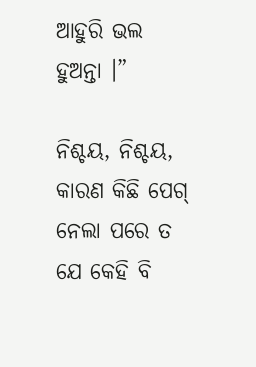ଆହୁରି ଭଲ ହୁଅନ୍ତା ।”

ନିଶ୍ଚୟ, ନିଶ୍ଚୟ, କାରଣ କିଛି ପେଗ୍ ନେଲା ପରେ ତ ଯେ କେହି ବି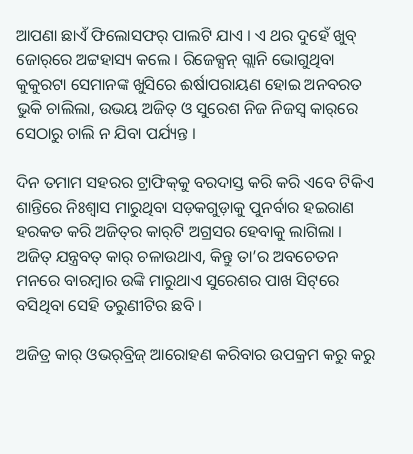ଆପଣା ଛାଏଁ ଫିଲୋସଫର୍ ପାଲଟି ଯାଏ । ଏ ଥର ଦୁହେଁ ଖୁବ୍ ଜୋର୍‌ରେ ଅଟ୍ଟହାସ୍ୟ କଲେ । ରିଜେକ୍ସନ୍ ଗ୍ଲାନି ଭୋଗୁଥିବା କୁକୁରଟା ସେମାନଙ୍କ ଖୁସିରେ ଈର୍ଷାପରାୟଣ ହୋଇ ଅନବରତ ଭୁକି ଚାଲିଲା, ଉଭୟ ଅଜିତ୍ ଓ ସୁରେଶ ନିଜ ନିଜସ୍ୱ କାର୍‌ରେ ସେଠାରୁ ଚାଲି ନ ଯିବା ପର୍ଯ୍ୟନ୍ତ ।

ଦିନ ତମାମ ସହରର ଟ୍ରାଫିକ୍‌କୁ ବରଦାସ୍ତ କରି କରି ଏବେ ଟିକିଏ ଶାନ୍ତିରେ ନିଃଶ୍ୱାସ ମାରୁଥିବା ସଡ଼କଗୁଡ଼ାକୁ ପୁନର୍ବାର ହଇରାଣ ହରକତ କରି ଅଜିତ୍‌ର କାର୍‌ଟି ଅଗ୍ରସର ହେବାକୁ ଲାଗିଲା । ଅଜିତ୍ ଯନ୍ତ୍ରବତ୍ କାର୍ ଚଳାଉଥାଏ, କିନ୍ତୁ ତା’ର ଅବଚେତନ ମନରେ ବାରମ୍ୱାର ଉଙ୍କି ମାରୁଥାଏ ସୁରେଶର ପାଖ ସିଟ୍‌ରେ ବସିଥିବା ସେହି ତରୁଣୀଟିର ଛବି ।

ଅଜିତ୍ର କାର୍ ଓଭର୍‌ବ୍ରିଜ୍ ଆରୋହଣ କରିବାର ଉପକ୍ରମ କରୁ କରୁ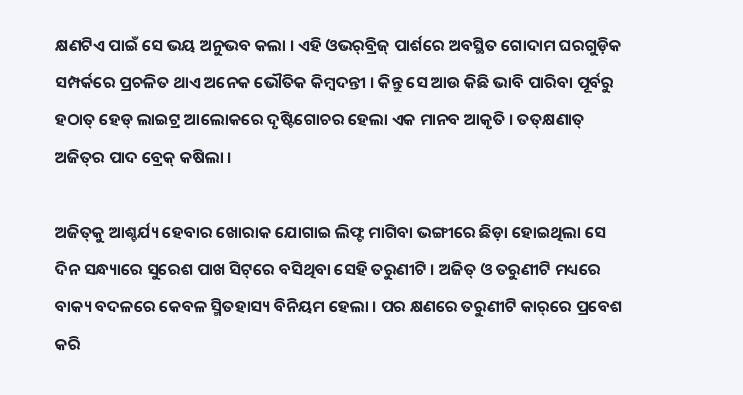କ୍ଷଣଟିଏ ପାଇଁ ସେ ଭୟ ଅନୁଭବ କଲା । ଏହି ଓଭର୍‌ବ୍ରିଜ୍ ପାର୍ଶରେ ଅବସ୍ଥିତ ଗୋଦାମ ଘରଗୁଡ଼ିକ ସମ୍ପର୍କରେ ପ୍ରଚଳିତ ଥାଏ ଅନେକ ଭୌତିକ କିମ୍ୱଦନ୍ତୀ । କିନ୍ତୁ ସେ ଆଉ କିଛି ଭାବି ପାରିବା ପୂର୍ବରୁ ହଠାତ୍ ହେଡ୍ ଲାଇଟ୍ର ଆଲୋକରେ ଦୃଷ୍ଟିଗୋଚର ହେଲା ଏକ ମାନବ ଆକୃତି । ତତ୍‌କ୍ଷଣାତ୍ ଅଜିତ୍‌ର ପାଦ ବ୍ରେକ୍ କଷିଲା ।

ଅଜିତ୍‌କୁ ଆଶ୍ଚର୍ଯ୍ୟ ହେବାର ଖୋରାକ ଯୋଗାଇ ଲିଫ୍ଟ ମାଗିବା ଭଙ୍ଗୀରେ ଛିଡ଼ା ହୋଇଥିଲା ସେ ଦିନ ସନ୍ଧ୍ୟାରେ ସୁରେଶ ପାଖ ସିଟ୍‌ରେ ବସିଥିବା ସେହି ତରୁଣୀଟି । ଅଜିତ୍ ଓ ତରୁଣୀଟି ମଧ୍ୟରେ ବାକ୍ୟ ବଦଳରେ କେବଳ ସ୍ମିତହାସ୍ୟ ବିନିୟମ ହେଲା । ପର କ୍ଷଣରେ ତରୁଣୀଟି କାର୍‌ରେ ପ୍ରବେଶ କରି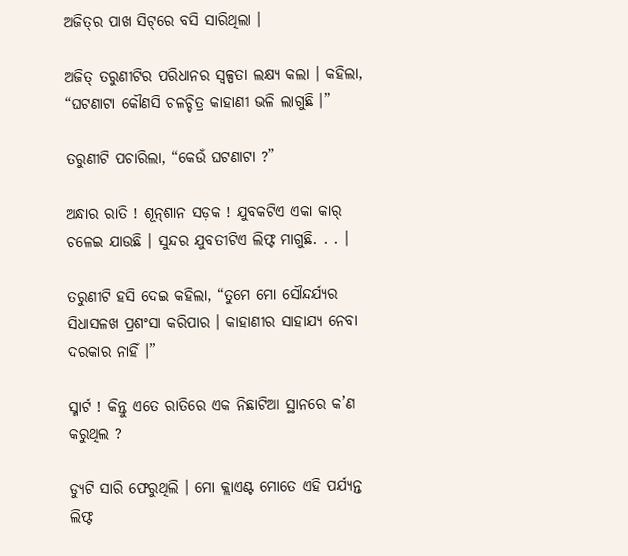ଅଜିତ୍‌ର ପାଖ ସିଟ୍‌ରେ ବସି ସାରିଥିଲା ।

ଅଜିତ୍ ତରୁଣୀଟିର ପରିଧାନର ସ୍ୱଳ୍ପତା ଲକ୍ଷ୍ୟ କଲା । କହିଲା, “ଘଟଣାଟା କୌଣସି ଚଳଚ୍ଚିତ୍ର କାହାଣୀ ଭଳି ଲାଗୁଛି ।”

ତରୁଣୀଟି ପଚାରିଲା, “କେଉଁ ଘଟଣାଟା ?”

ଅନ୍ଧାର ରାତି ! ଶୂନ୍‌ଶାନ ସଡ଼କ ! ଯୁବକଟିଏ ଏକା କାର୍ ଚଳେଇ ଯାଉଛି । ସୁନ୍ଦର ଯୁବତୀଟିଏ ଲିଫ୍ଟ ମାଗୁଛି. . . ।

ତରୁଣୀଟି ହସି ଦେଇ କହିଲା, “ତୁମେ ମୋ ସୌନ୍ଦର୍ଯ୍ୟର ସିଧାସଳଖ ପ୍ରଶଂସା କରିପାର । କାହାଣୀର ସାହାଯ୍ୟ ନେବା ଦରକାର ନାହିଁ ।”

ସ୍ମାର୍ଟ ! କିନ୍ତୁ ଏତେ ରାତିରେ ଏକ ନିଛାଟିଆ ସ୍ଥାନରେ କ’ଣ କରୁଥିଲ ?

ଡ୍ୟୁଟି ସାରି ଫେରୁଥିଲି । ମୋ କ୍ଲାଏଣ୍ଟ ମୋତେ ଏହି ପର୍ଯ୍ୟନ୍ତ ଲିଫ୍ଟ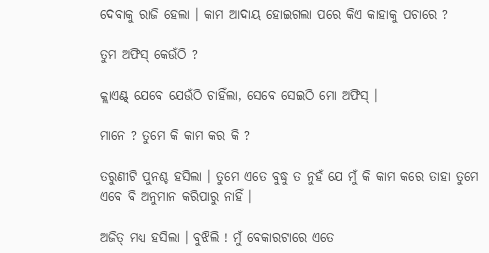ଦେବାକୁ ରାଜି ହେଲା । କାମ ଆଦାୟ ହୋଇଗଲା ପରେ କିଏ କାହାକୁ ପଚାରେ ?

ତୁମ ଅଫିସ୍ କେଉଁଠି ?

କ୍ଲାଏଣ୍ଟ୍ ଯେବେ ଯେଉଁଠି ଚାହିଁଲା, ସେବେ ସେଇଠି ମୋ ଅଫିସ୍ ।

ମାନେ ? ତୁମେ କି କାମ କର କି ?

ତରୁଣୀଟି ପୁନଶ୍ଚ ହସିଲା । ତୁମେ ଏତେ ବୁଦ୍ଧୁ ତ ନୁହଁ ଯେ ମୁଁ କି କାମ କରେ ତାହା ତୁମେ ଏବେ ବି ଅନୁମାନ କରିପାରୁ ନାହିଁ ।

ଅଜିତ୍ ମଧ୍ୟ ହସିଲା । ବୁଝିଲି ! ମୁଁ ବେକାରଟାରେ ଏତେ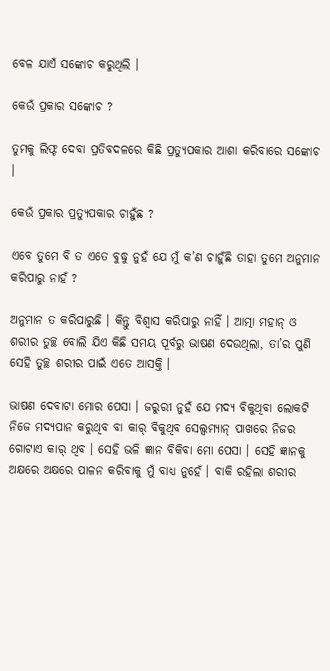ବେଳ ଯାଏଁ ସଙ୍କୋଚ କରୁଥିଲି ।

କେଉଁ ପ୍ରକାର ସଙ୍କୋଚ ?

ତୁମକୁ ଲିଫ୍ଟ ଦେବା ପ୍ରତିବଦଳରେ କିଛି ପ୍ରତ୍ୟୁପକାର ଆଶା କରିବାରେ ସଙ୍କୋଚ ।

କେଉଁ ପ୍ରକାର ପ୍ରତ୍ୟୁପକାର ଚାହୁଁଛ ?

ଏବେ ତୁମେ ବି ତ ଏତେ ବୁଦ୍ଧୁ ନୁହଁ ଯେ ମୁଁ କ’ଣ ଚାହୁଁଛି ତାହା ତୁମେ ଅନୁମାନ କରିପାରୁ ନାହଁ ?

ଅନୁମାନ ତ କରିପାରୁଛି । କିନ୍ତୁ ବିଶ୍ୱାସ କରିପାରୁ ନାହିଁ । ଆତ୍ମା ମହାନ୍ ଓ ଶରୀର ତୁଚ୍ଛ ବୋଲି ଯିଏ କିଛି ସମୟ ପୂର୍ବରୁ ଭାଷଣ ଦେଉଥିଲା, ତା’ର ପୁଣି ସେହି ତୁଚ୍ଛ ଶରୀର ପାଇଁ ଏତେ ଆସକ୍ତି ।

ଭାଷଣ ଦେବାଟା ମୋର ପେସା । ଜରୁରୀ ନୁହଁ ଯେ ମଦ୍ୟ ବିକୁଥିବା ଲୋକଟି ନିଜେ ମଦ୍ୟପାନ କରୁଥିବ ବା କାର୍ ବିକୁଥିବ ସେଲ୍ସମ୍ୟାନ୍ ପାଖରେ ନିଜର ଗୋଟାଏ କାର୍ ଥିବ । ସେହି ଭଳି ଜ୍ଞାନ ବିକିବା ମୋ ପେସା । ସେହି ଜ୍ଞାନକୁ ଅକ୍ଷରେ ଅକ୍ଷରେ ପାଳନ କରିବାକୁ ମୁଁ ବାଧ୍ୟ ନୁହେଁ । ବାକି ରହିଲା ଶରୀର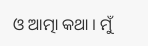ଓ ଆତ୍ମା କଥା । ମୁଁ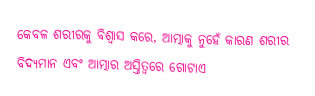କେବଳ ଶରୀରକୁ ବିଶ୍ୱାସ କରେ, ଆତ୍ମାକୁ ନୁହେଁ କାରଣ ଶରୀର ବିଦ୍ୟମାନ ଏବଂ ଆତ୍ମାର ଅସ୍ତିତ୍ୱରେ ଗୋଟାଏ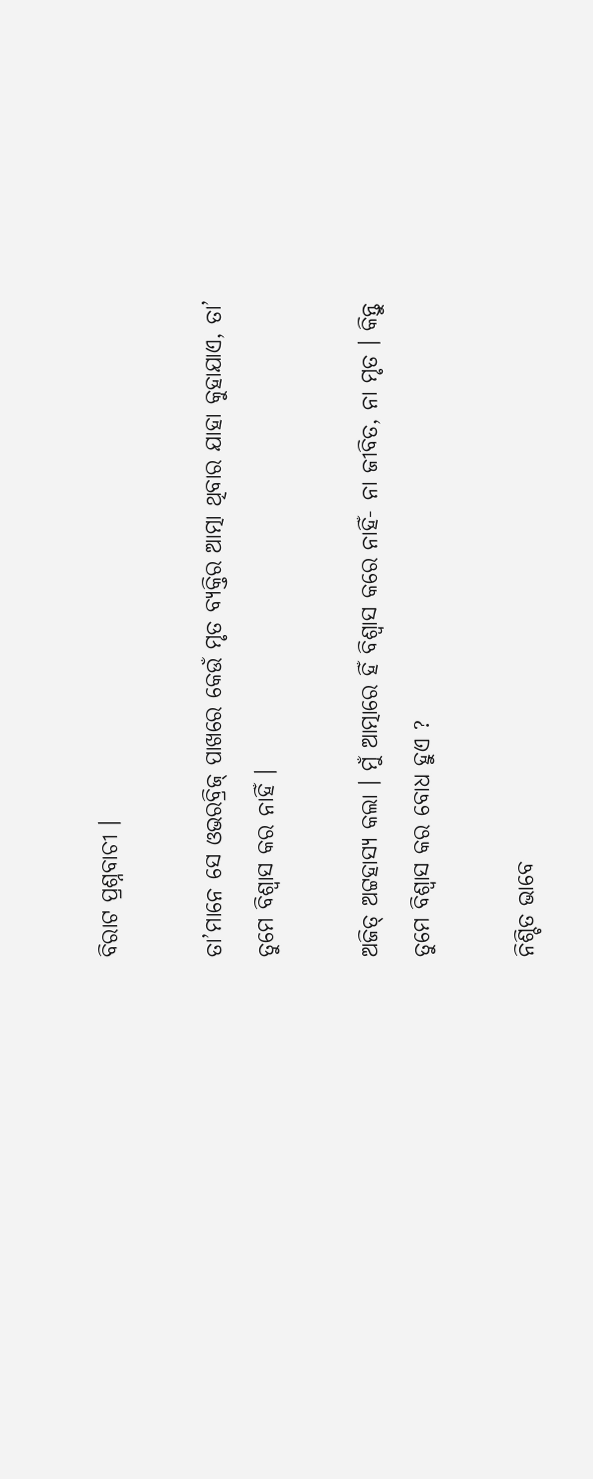ବିରାଟ ପ୍ରଶ୍ନବାଚୀ ।

ତା’ମାନେ ସେ ଓଭରବ୍ରିଜ୍ ପାଖରେ କେଉଁ ମୃତ ବ୍ୟକ୍ତିର ଆତ୍ମା ଥିବାର ଯାହା କୁହାଯାଏ, ତା’ ତୁମେ ବିଶ୍ୱାସ କର ନାହିଁ ।

ଅଜିତ୍ ଅଟ୍ଟହାସ୍ୟ କଲା । ମୁଁ ଆତ୍ମାରେ ହିଁ ବିଶ୍ୱାସ କରେ ନାହିଁ- ନା ଜୀବିତ, ନା ମୃତ । କିନ୍ତୁ ତୁମେ ବିଶ୍ୱାସ କର ବୋଧ ହୁଏ ?

ନିଶ୍ଚିତ ଭାବେ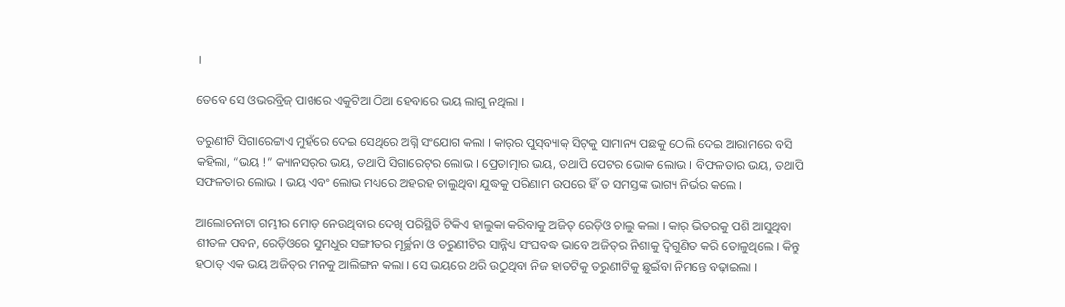।

ତେବେ ସେ ଓଭରବ୍ରିଜ୍ ପାଖରେ ଏକୁଟିଆ ଠିଆ ହେବାରେ ଭୟ ଲାଗୁ ନଥିଲା ।

ତରୁଣୀଟି ସିଗାରେଟ୍ଟାଏ ମୁହଁରେ ଦେଇ ସେଥିରେ ଅଗ୍ନି ସଂଯୋଗ କଲା । କାର୍‌ର ପୁସ୍‌ବ୍ୟାକ୍ ସିଟ୍‌କୁ ସାମାନ୍ୟ ପଛକୁ ଠେଲି ଦେଇ ଆରାମରେ ବସି କହିଲା, “ଭୟ !” କ୍ୟାନସର୍‌ର ଭୟ, ତଥାପି ସିଗାରେଟ୍‌ର ଲୋଭ । ପ୍ରେତାତ୍ମାର ଭୟ, ତଥାପି ପେଟର ଭୋକ ଲୋଭ । ବିଫଳତାର ଭୟ, ତଥାପି ସଫଳତାର ଲୋଭ । ଭୟ ଏବଂ ଲୋଭ ମଧ୍ୟରେ ଅହରହ ଚାଲୁଥିବା ଯୁଦ୍ଧକୁ ପରିଣାମ ଉପରେ ହିଁ ତ ସମସ୍ତଙ୍କ ଭାଗ୍ୟ ନିର୍ଭର କଲେ ।

ଆଲୋଚନାଟା ଗମ୍ଭୀର ମୋଡ଼ ନେଉଥିବାର ଦେଖି ପରିସ୍ଥିତି ଟିକିଏ ହାଲୁକା କରିବାକୁ ଅଜିତ୍ ରେଡ଼ିଓ ଚାଲୁ କଲା । କାର୍ ଭିତରକୁ ପଶି ଆସୁଥିବା ଶୀତଳ ପବନ, ରେଡ଼ିଓରେ ସୁମଧୁର ସଙ୍ଗୀତର ମୂର୍ଚ୍ଛନା ଓ ତରୁଣୀଟିର ସାନ୍ନିଧ୍ୟ ସଂଘବଦ୍ଧ ଭାବେ ଅଜିତ୍‌ର ନିଶାକୁ ଦ୍ୱିଗୁଣିତ କରି ତୋଳୁଥିଲେ । କିନ୍ତୁ ହଠାତ୍ ଏକ ଭୟ ଅଜିତ୍‌ର ମନକୁ ଆଲିଙ୍ଗନ କଲା । ସେ ଭୟରେ ଥରି ଉଠୁଥିବା ନିଜ ହାତଟିକୁ ତରୁଣୀଟିକୁ ଛୁଇଁବା ନିମନ୍ତେ ବଢ଼ାଇଲା ।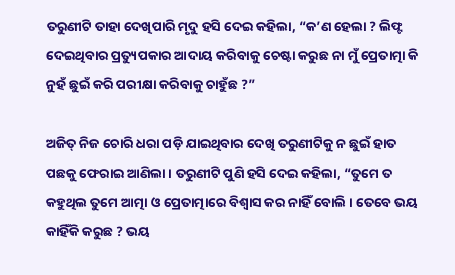ତରୁଣୀଟି ତାହା ଦେଖିପାରି ମୃଦୁ ହସି ଦେଇ କହିଲା, “କ’ଣ ହେଲା ? ଲିଫ୍ଟ ଦେଇଥିବାର ପ୍ରତ୍ୟୁପକାର ଆଦାୟ କରିବାକୁ ଚେଷ୍ଟା କରୁଛ ନା ମୁଁ ପ୍ରେତାତ୍ମା କି ନୁହଁ ଛୁଇଁ କରି ପରୀକ୍ଷା କରିବାକୁ ଚାହୁଁଛ ?”

ଅଜିତ୍ ନିଜ ଚୋରି ଧରା ପଡ଼ି ଯାଇଥିବାର ଦେଖି ତରୁଣୀଟିକୁ ନ ଛୁଇଁ ହାତ ପଛକୁ ଫେରାଇ ଆଣିଲା । ତରୁଣୀଟି ପୁଣି ହସି ଦେଇ କହିଲା, “ତୁମେ ତ କହୁଥିଲ ତୁମେ ଆତ୍ମା ଓ ପ୍ରେତାତ୍ମାରେ ବିଶ୍ୱାସ କର ନାହିଁ ବୋଲି । ତେବେ ଭୟ କାହିଁକି କରୁଛ ? ଭୟ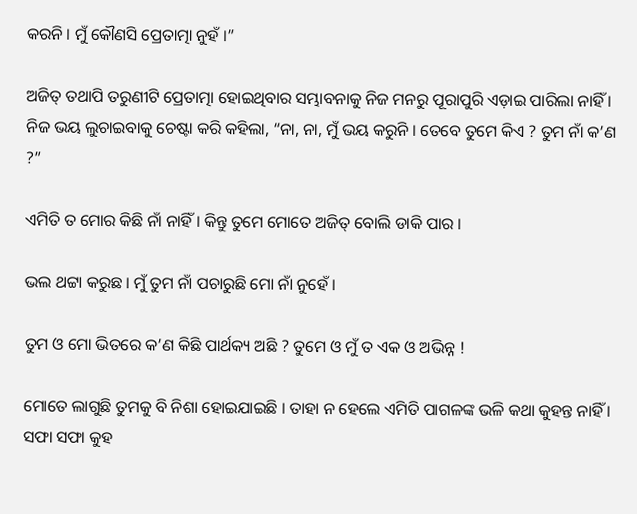କରନି । ମୁଁ କୌଣସି ପ୍ରେତାତ୍ମା ନୁହଁ ।”

ଅଜିତ୍ ତଥାପି ତରୁଣୀଟି ପ୍ରେତାତ୍ମା ହୋଇଥିବାର ସମ୍ଭାବନାକୁ ନିଜ ମନରୁ ପୂରାପୁରି ଏଡ଼ାଇ ପାରିଲା ନାହିଁ । ନିଜ ଭୟ ଲୁଚାଇବାକୁ ଚେଷ୍ଟା କରି କହିଲା, “ନା, ନା, ମୁଁ ଭୟ କରୁନି । ତେବେ ତୁମେ କିଏ ? ତୁମ ନାଁ କ’ଣ ?”

ଏମିତି ତ ମୋର କିଛି ନାଁ ନାହିଁ । କିନ୍ତୁ ତୁମେ ମୋତେ ଅଜିତ୍ ବୋଲି ଡାକି ପାର ।

ଭଲ ଥଟ୍ଟା କରୁଛ । ମୁଁ ତୁମ ନାଁ ପଚାରୁଛି ମୋ ନାଁ ନୁହେଁ ।

ତୁମ ଓ ମୋ ଭିତରେ କ’ଣ କିଛି ପାର୍ଥକ୍ୟ ଅଛି ? ତୁମେ ଓ ମୁଁ ତ ଏକ ଓ ଅଭିନ୍ନ !

ମୋତେ ଲାଗୁଛି ତୁମକୁ ବି ନିଶା ହୋଇଯାଇଛି । ତାହା ନ ହେଲେ ଏମିତି ପାଗଳଙ୍କ ଭଳି କଥା କୁହନ୍ତ ନାହିଁ । ସଫା ସଫା କୁହ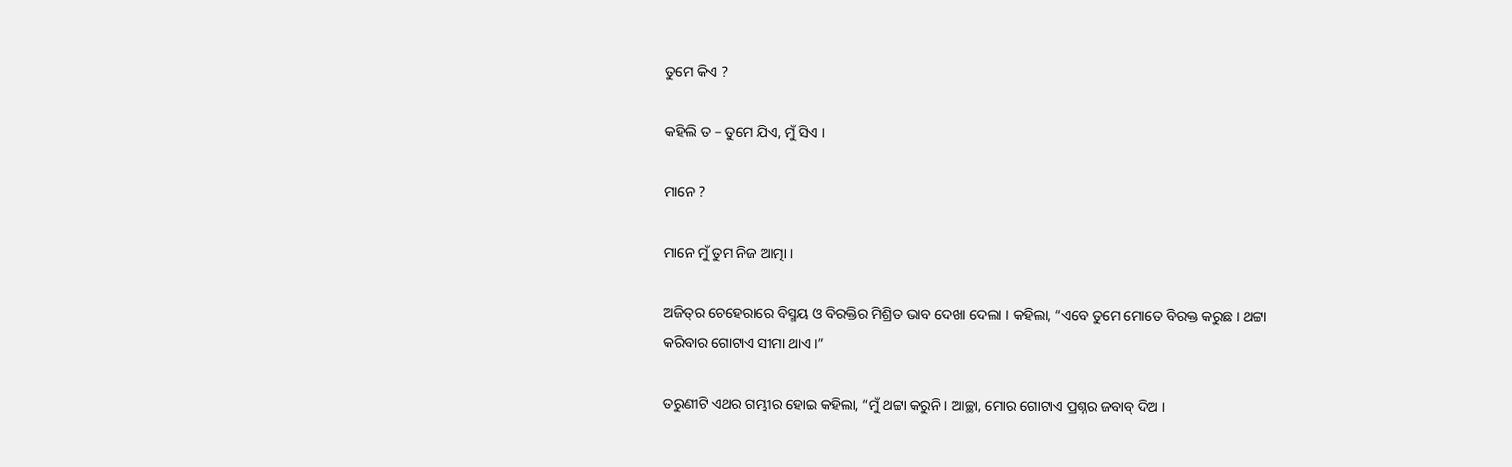ତୁମେ କିଏ ?

କହିଲି ତ – ତୁମେ ଯିଏ, ମୁଁ ସିଏ ।

ମାନେ ?

ମାନେ ମୁଁ ତୁମ ନିଜ ଆତ୍ମା ।

ଅଜିତ୍‌ର ଚେହେରାରେ ବିସ୍ମୟ ଓ ବିରକ୍ତିର ମିଶ୍ରିତ ଭାବ ଦେଖା ଦେଲା । କହିଲା, “ଏବେ ତୁମେ ମୋତେ ବିରକ୍ତ କରୁଛ । ଥଟ୍ଟା କରିବାର ଗୋଟାଏ ସୀମା ଥାଏ ।”

ତରୁଣୀଟି ଏଥର ଗମ୍ଭୀର ହୋଇ କହିଲା, “ମୁଁ ଥଟ୍ଟା କରୁନି । ଆଚ୍ଛା, ମୋର ଗୋଟାଏ ପ୍ରଶ୍ନର ଜବାବ୍ ଦିଅ ।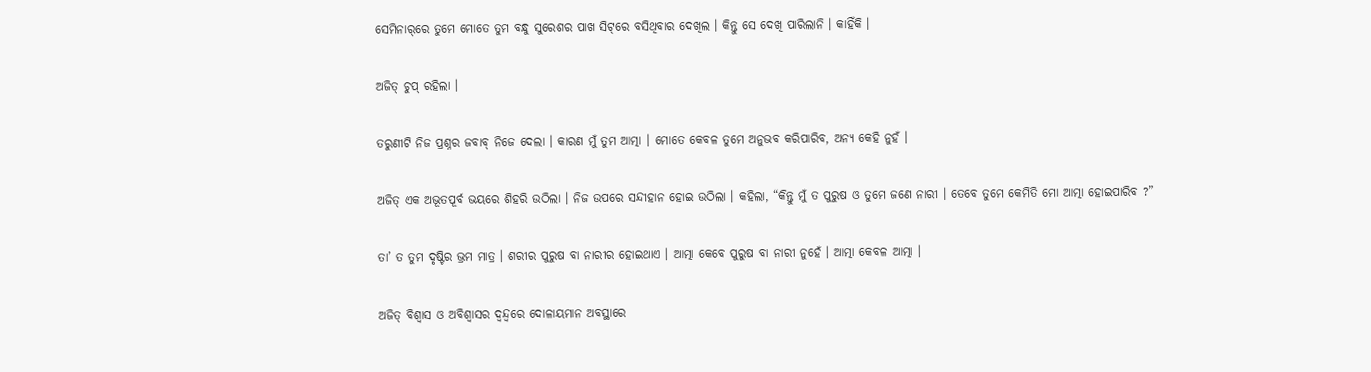ସେମିନାର୍‌ରେ ତୁମେ ମୋତେ ତୁମ ବନ୍ଧୁ ସୁରେଶର ପାଖ ସିଟ୍‌ରେ ବସିଥିବାର ଦେଖିଲ । କିନ୍ତୁ ସେ ଦେଖି ପାରିଲାନି । କାହିଁକି ।

ଅଜିତ୍ ଚୁପ୍ ରହିଲା ।

ତରୁଣୀଟି ନିଜ ପ୍ରଶ୍ନର ଜବାବ୍ ନିଜେ ଦେଲା । କାରଣ ମୁଁ ତୁମ ଆତ୍ମା । ମୋତେ କେବଳ ତୁମେ ଅନୁଭବ କରିପାରିବ, ଅନ୍ୟ କେହି ନୁହଁ ।

ଅଜିତ୍ ଏକ ଅଭୂତପୂର୍ବ ଭୟରେ ଶିହରି ଉଠିଲା । ନିଜ ଉପରେ ସନ୍ଦୀହାନ ହୋଇ ଉଠିଲା । କହିଲା, “କିନ୍ତୁ ମୁଁ ତ ପୁରୁଷ ଓ ତୁମେ ଜଣେ ନାରୀ । ତେବେ ତୁମେ କେମିତି ମୋ ଆତ୍ମା ହୋଇପାରିବ ?”

ତା’ ତ ତୁମ ଦୃଷ୍ଟିର ଭ୍ରମ ମାତ୍ର । ଶରୀର ପୁରୁଷ ବା ନାରୀର ହୋଇଥାଏ । ଆତ୍ମା କେବେ ପୁରୁଷ ବା ନାରୀ ନୁହେଁ । ଆତ୍ମା କେବଳ ଆତ୍ମା ।

ଅଜିତ୍ ବିଶ୍ୱାସ ଓ ଅବିଶ୍ୱାସର ଦ୍ୱନ୍ଦ୍ୱରେ ଦୋଳାୟମାନ ଅବସ୍ଥାରେ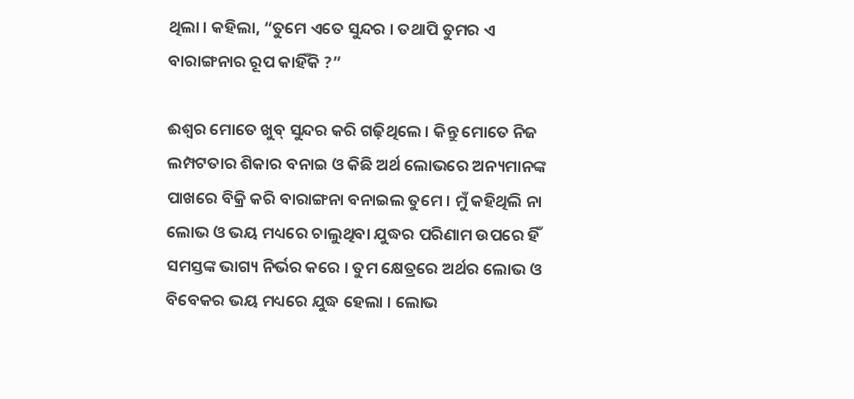ଥିଲା । କହିଲା, “ତୁମେ ଏତେ ସୁନ୍ଦର । ତଥାପି ତୁମର ଏ ବାରାଙ୍ଗନାର ରୂପ କାହିଁକି ?”

ଈଶ୍ୱର ମୋତେ ଖୁବ୍ ସୁନ୍ଦର କରି ଗଢ଼ିଥିଲେ । କିନ୍ତୁ ମୋତେ ନିଜ ଲମ୍ପଟତାର ଶିକାର ବନାଇ ଓ କିଛି ଅର୍ଥ ଲୋଭରେ ଅନ୍ୟମାନଙ୍କ ପାଖରେ ବିକ୍ରି କରି ବାରାଙ୍ଗନା ବନାଇଲ ତୁମେ । ମୁଁ କହିଥିଲି ନା ଲୋଭ ଓ ଭୟ ମଧ୍ୟରେ ଚାଲୁଥିବା ଯୁଦ୍ଧର ପରିଣାମ ଉପରେ ହିଁ ସମସ୍ତଙ୍କ ଭାଗ୍ୟ ନିର୍ଭର କରେ । ତୁମ କ୍ଷେତ୍ରରେ ଅର୍ଥର ଲୋଭ ଓ ବିବେକର ଭୟ ମଧ୍ୟରେ ଯୁଦ୍ଧ ହେଲା । ଲୋଭ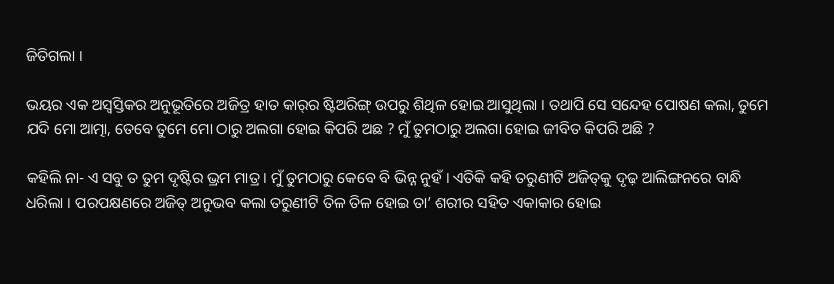ଜିତିଗଲା ।

ଭୟର ଏକ ଅସ୍ୱସ୍ତିକର ଅନୁଭୂତିରେ ଅଜିତ୍ର ହାତ କାର୍‌ର ଷ୍ଟିଅରିଙ୍ଗ୍ ଉପରୁ ଶିଥିଳ ହୋଇ ଆସୁଥିଲା । ତଥାପି ସେ ସନ୍ଦେହ ପୋଷଣ କଲା, ତୁମେ ଯଦି ମୋ ଆତ୍ମା, ତେବେ ତୁମେ ମୋ ଠାରୁ ଅଲଗା ହୋଇ କିପରି ଅଛ ? ମୁଁ ତୁମଠାରୁ ଅଲଗା ହୋଇ ଜୀବିତ କିପରି ଅଛି ?

କହିଲି ନା- ଏ ସବୁ ତ ତୁମ ଦୃଷ୍ଟିର ଭ୍ରମ ମାତ୍ର । ମୁଁ ତୁମଠାରୁ କେବେ ବି ଭିନ୍ନ ନୁହଁ । ଏତିକି କହି ତରୁଣୀଟି ଅଜିତ୍‌କୁ ଦୃଢ଼ ଆଲିଙ୍ଗନରେ ବାନ୍ଧି ଧରିଲା । ପରପକ୍ଷଣରେ ଅଜିତ୍ ଅନୁଭବ କଲା ତରୁଣୀଟି ତିଳ ତିଳ ହୋଇ ତା’ ଶରୀର ସହିତ ଏକାକାର ହୋଇ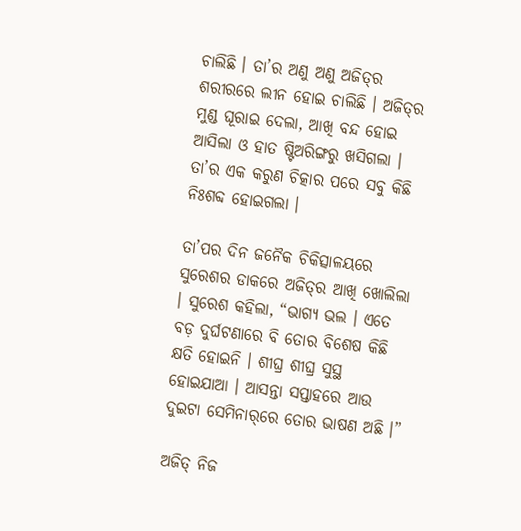ଚାଲିଛି । ତା’ର ଅଣୁ ଅଣୁ ଅଜିତ୍‌ର ଶରୀରରେ ଲୀନ ହୋଇ ଚାଲିଛି । ଅଜିତ୍‌ର ମୁଣ୍ଡ ଘୂରାଇ ଦେଲା, ଆଖି ବନ୍ଦ ହୋଇ ଆସିଲା ଓ ହାତ ଷ୍ଟିଅରିଙ୍ଗରୁ ଖସିଗଲା । ତା’ର ଏକ କରୁଣ ଚିତ୍କାର ପରେ ସବୁ କିଛି ନିଃଶବ୍ଦ ହୋଇଗଲା ।

ତା’ପର ଦିନ ଜନୈକ ଚିକିତ୍ସାଳୟରେ ସୁରେଶର ଡାକରେ ଅଜିତ୍‌ର ଆଖି ଖୋଲିଲା । ସୁରେଶ କହିଲା, “ଭାଗ୍ୟ ଭଲ । ଏତେ ବଡ଼ ଦୁର୍ଘଟଣାରେ ବି ତୋର ବିଶେଷ କିଛି କ୍ଷତି ହୋଇନି । ଶୀଘ୍ର ଶୀଘ୍ର ସୁସ୍ଥ ହୋଇଯାଆ । ଆସନ୍ତା ସପ୍ତାହରେ ଆଉ ଦୁଇଟା ସେମିନାର୍‌ରେ ତୋର ଭାଷଣ ଅଛି ।”

ଅଜିତ୍ ନିଜ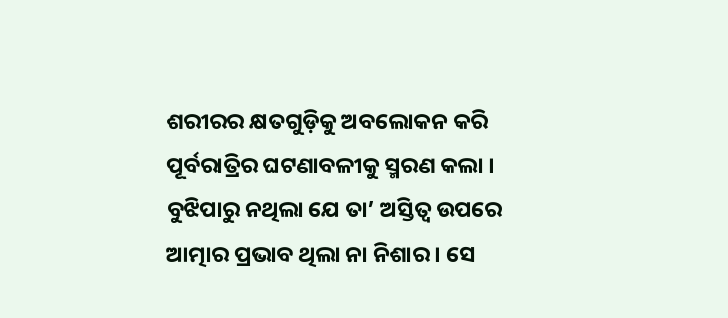ଶରୀରର କ୍ଷତଗୁଡ଼ିକୁ ଅବଲୋକନ କରି ପୂର୍ବରାତ୍ରିର ଘଟଣାବଳୀକୁ ସ୍ମରଣ କଲା । ବୁଝିପାରୁ ନଥିଲା ଯେ ତା’ ଅସ୍ତିତ୍ୱ ଉପରେ ଆତ୍ମାର ପ୍ରଭାବ ଥିଲା ନା ନିଶାର । ସେ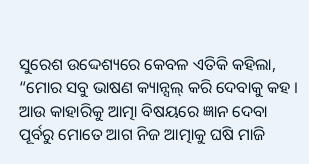ସୁରେଶ ଉଦ୍ଦେଶ୍ୟରେ କେବଳ ଏତିକି କହିଲା, “ମୋର ସବୁ ଭାଷଣ କ୍ୟାନ୍ସଲ୍ କରି ଦେବାକୁ କହ । ଆଉ କାହାରିକୁ ଆତ୍ମା ବିଷୟରେ ଜ୍ଞାନ ଦେବା ପୂର୍ବରୁ ମୋତେ ଆଗ ନିଜ ଆତ୍ମାକୁ ଘଷି ମାଜି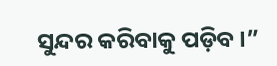ସୁନ୍ଦର କରିବାକୁ ପଡ଼ିବ ।”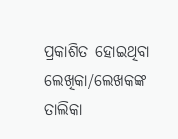ପ୍ରକାଶିତ ହୋଇଥିବା ଲେଖିକା/ଲେଖକଙ୍କ ତାଲିକା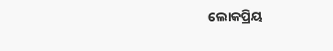ଲୋକପ୍ରିୟ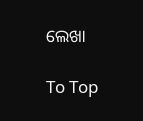ଲେଖା

To Top